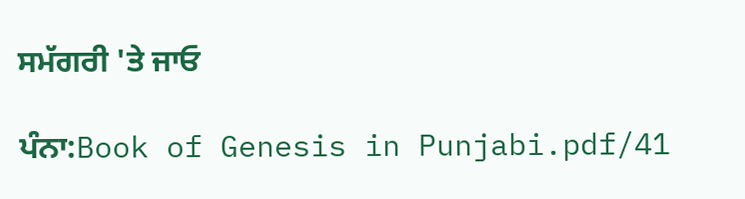ਸਮੱਗਰੀ 'ਤੇ ਜਾਓ

ਪੰਨਾ:Book of Genesis in Punjabi.pdf/41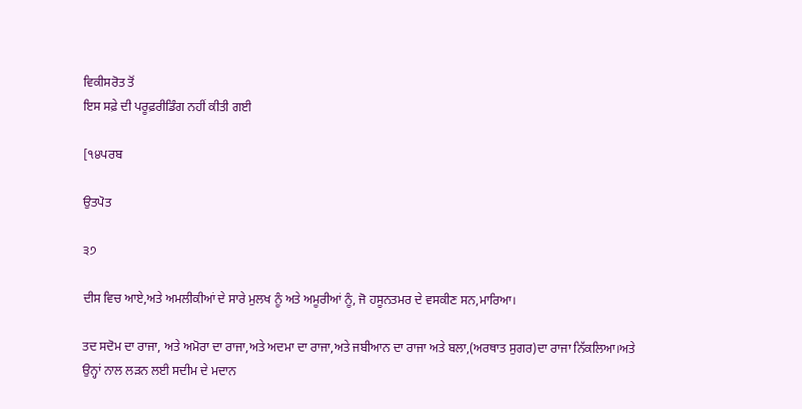ਵਿਕੀਸਰੋਤ ਤੋਂ
ਇਸ ਸਫ਼ੇ ਦੀ ਪਰੂਫ਼ਰੀਡਿੰਗ ਨਹੀਂ ਕੀਤੀ ਗਈ

[੧੪ਪਰਬ

ਉਤਪੋਤ

੩੭

ਦੀਸ ਵਿਚ ਆਏ,ਅਤੇ ਅਮਲੀਕੀਆਂ ਦੇ ਸਾਰੇ ਮੁਲਖ ਨੂੰ ਅਤੇ ਅਮੂਰੀਆਂ ਨੂੰ, ਜੋ ਹਸੂਨਤਮਰ ਦੇ ਵਸਕੀਣ ਸਨ,ਮਾਰਿਆ।

ਤਦ ਸਦੋਮ ਦਾ ਰਾਜਾ, ਅਤੇ ਅਮੋਰਾ ਦਾ ਰਾਜਾ,ਅਤੇ ਅਦਮਾ ਦਾ ਰਾਜਾ,ਅਤੇ ਜਬੀਆਨ ਦਾ ਰਾਜਾ ਅਤੇ ਬਲਾ,(ਅਰਥਾਤ ਸੁਗਰ)ਦਾ ਰਾਜਾ ਨਿੱਕਲਿਆ।ਅਤੇ ਉਨ੍ਹਾਂ ਨਾਲ ਲੜਨ ਲਈ ਸਦੀਮ ਦੇ ਮਦਾਨ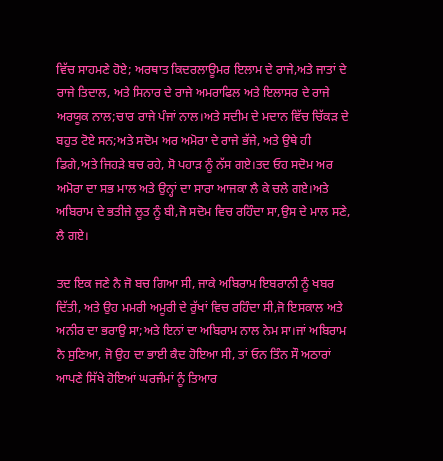ਵਿੱਚ ਸਾਹਮਣੇ ਹੋਏ; ਅਰਥਾਤ ਕਿਦਰਲਾਊਮਰ ਇਲਾਮ ਦੇ ਰਾਜੇ,ਅਤੇ ਜਾਤਾਂ ਦੇ ਰਾਜੇ ਤਿਦਾਲ, ਅਤੇ ਸਿਨਾਰ ਦੇ ਰਾਜੇ ਅਮਰਾਫਿਲ ਅਤੇ ਇਲਾਸਰ ਦੇ ਰਾਜੇ ਅਰਯੂਕ ਨਾਲ;ਚਾਰ ਰਾਜੇ ਪੰਜਾਂ ਨਾਲ।ਅਤੇ ਸਦੀਮ ਦੇ ਮਦਾਨ ਵਿੱਚ ਚਿੱਕੜ ਦੇ ਬਹੁਤ ਟੋਏ ਸਨ;ਅਤੇ ਸਦੋਮ ਅਰ ਅਮੋਰਾ ਦੇ ਰਾਜੇ ਭੱਜੇ, ਅਤੇ ਉਥੇ ਹੀ ਡਿਗੇ,ਅਤੇ ਜਿਹੜੇ ਬਚ ਰਹੇ, ਸੋ ਪਹਾੜ ਨੂੰ ਨੱਸ ਗਏ।ਤਦ ਓਹ ਸਦੋਮ ਅਰ ਅਮੋਰਾ ਦਾ ਸਭ ਮਾਲ ਅਤੇ ਉਨ੍ਹਾਂ ਦਾ ਸਾਰਾ ਆਜਕਾ ਲੈ ਕੇ ਚਲੇ ਗਏ।ਅਤੇ ਅਬਿਰਾਮ ਦੇ ਭਤੀਜੇ ਲੂਤ ਨੂੰ ਬੀ,ਜੋ ਸਦੋਮ ਵਿਚ ਰਹਿੰਦਾ ਸਾ,ਉਸ ਦੇ ਮਾਲ ਸਣੇ, ਲੈ ਗਏ।

ਤਦ ਇਕ ਜਣੇ ਨੈ ਜੋ ਬਚ ਗਿਆ ਸੀ, ਜਾਕੇ ਅਬਿਰਾਮ ਇਬਰਾਨੀ ਨੂੰ ਖਬਰ ਦਿੱਤੀ, ਅਤੇ ਉਹ ਮਮਰੀ ਅਮੂਰੀ ਦੇ ਰੁੱਖਾਂ ਵਿਚ ਰਹਿੰਦਾ ਸੀ,ਜੋ ਇਸਕਾਲ ਅਤੇ ਅਨੀਰ ਦਾ ਭਰਾਉ ਸਾ;ਅਤੇ ਇਨਾਂ ਦਾ ਅਬਿਰਾਮ ਨਾਲ ਨੇਮ ਸਾ।ਜਾਂ ਅਬਿਰਾਮ ਨੈ ਸੁਣਿਆ, ਜੋ ਉਹ ਦਾ ਭਾਈ ਕੈਦ ਹੋਇਆ ਸੀ, ਤਾਂ ਓਨ ਤਿੰਨ ਸੌ ਅਠਾਰਾਂ ਆਪਣੇ ਸਿੱਖੇ ਹੋਇਆਂ ਘਰਜੰਮਾਂ ਨੂੰ ਤਿਆਰ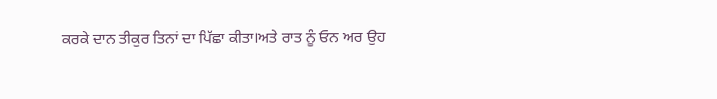ਕਰਕੇ ਦਾਨ ਤੀਕੁਰ ਤਿਨਾਂ ਦਾ ਪਿੱਛਾ ਕੀਤਾ।ਅਤੇ ਰਾਤ ਨੂੰ ਓਨ ਅਰ ਉਹ